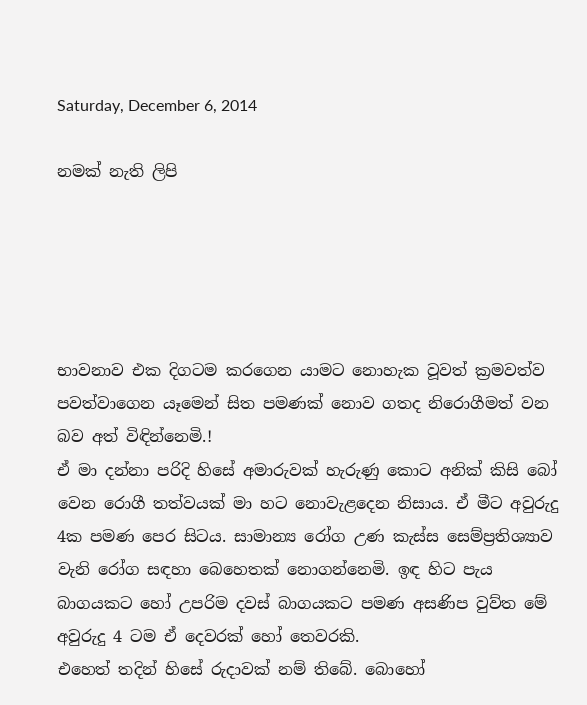Saturday, December 6, 2014

නමක් නැති ලිපි





භාවනාව එක දිගටම කරගෙන යාමට නොහැක වූවත් ක්‍රමවත්ව පවත්වාගෙන යෑමෙන් සිත පමණක් නොව ගතද නිරොගීමත් වන බව අත් විඳින්නෙමි.!
ඒ මා දන්නා පරිදි හිසේ අමාරුවක් හැරුණු කොට අනික් කිසි බෝ වෙන රොගී තත්වයක් මා හට නොවැළදෙන නිසාය. ඒ මීට අවුරුදු 4ක පමණ පෙර සිටය. සාමාන්‍ය රෝග උණ කැස්ස සෙම්ප්‍රතිශ්‍යාව වැනි රෝග සඳහා බෙහෙතක් නොගන්නෙමි. ඉඳ හිට පැය බාගයකට හෝ උපරිම දවස් බාගයකට පමණ අසණිප වුව්ත මේ අවුරුදු 4 ටම ඒ දෙවරක් හෝ තෙවරකි.
එහෙත් තදින් හි‍සේ රුදාවක් නම් තිබේ. බොහෝ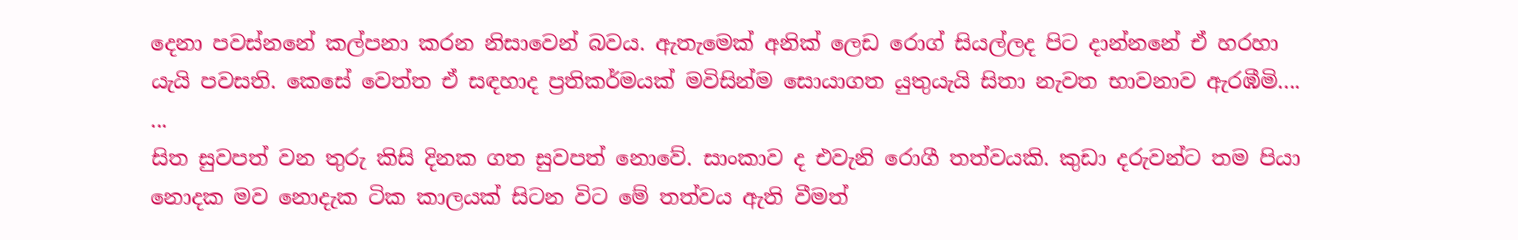දෙනා පවස්නනේ කල්පනා කරන නිසාවෙන් බවය. ඇතැමෙක් අනික් ලෙඩ රොග් සියල්ලද පිට දාන්නනේ ඒ හරහා යැයි පවසති. කෙසේ වෙත්ත ඒ සඳහාද ප්‍රතිකර්මයක් මවිසින්ම සොයාගත යුතුයැයි සිතා නැවත භාවනාව ඇරඹීමි....
...
සිත සුවපත් වන තුරු කිසි දිනක ගත සුවපත් නොවේ. සාංකාව ද එවැනි රොගී තත්වයකි. කුඩා දරුවන්ට තම පියා නොදක මව නොදැක ටික කාලයක් සිටන විට මේ තත්වය ඇති වීමත්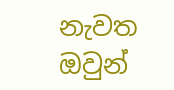නැවත ඔවුන්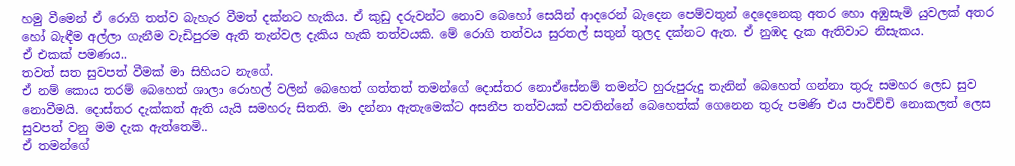හමු වීමෙන් ඒ රොගි තත්ව බැහැර වීමත් දක්නට හැකිය. ඒ කුඩු දරුවන්ට නොව බෙහෝ සෙයින් ආදරෙන් බැ‍දෙන පෙම්වතුන් දෙදෙනෙකු අතර හො අඹුසැමි යුවලක් අතර හෝ බැඳීම අල්ලා ගැනීම වැඩිපුරම ඇති තැන්වල දැකිය හැකි තත්වයකි. මේ රොගි තත්වය සුරතල් සතුන් තුලද දක්නට ඇත. ඒ නුඹද දැක ඇතිවාට නිසැකය.
ඒ එකක් පමණය..
තවත් සත සුවපත් වීමක් මා සිහියට නැගේ.
ඒ නම් කොය තරම් බෙහෙත් ශාලා රොහල් වලින් බෙහෙත් ගත්තත් තමන්ගේ දොස්තර නොඒසේනම් තමන්ට හුරුපුරුදු තැනින් බෙහෙත් ගන්නා තුරු සමහර ලෙඩ සුව නොවීමයි. දොස්තර දැක්කත් ඇති යැයි සමහරු සිතති. මා දන්නා ඇතැමෙක්ට අසනීප තත්වයක් පවතින්නේ බෙහෙත්ක් ගෙනෙන තුරු පමණි එය පාවිච්චි නොකලත් ලෙස සුවපත් වනු මම දැක ඇත්තෙමි..
ඒ තමන්ගේ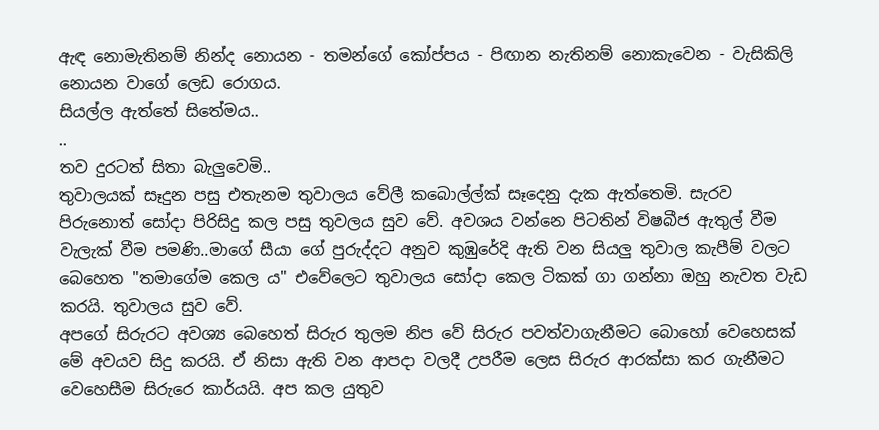ඇඳ නොමැතිනම් නින්ද ‍නොයන - තමන්ගේ කෝප්පය - පිඟාන නැතිනම් නොකැවෙන - වැසිකිලි නොයන වාගේ ලෙඩ රොගය.
සියල්ල ඇත්තේ සිතේමය..
..
තව දුරටත් සිතා බැලුවෙමි..
තුවාලයක් සෑදුන පසු එතැනම තුවාලය වේලී කබොල්ල්ක් සෑදෙනු දැක ඇත්තෙමි. සැරව පිරුනොත් සෝදා පිරිසිදු කල පසු තුවලය සුව වේ. අවශය වන්නෙ පිටතින් විෂබීජ ඇතුල් වීම වැලැක් වීම පමණි..මාගේ සීයා ගේ පුරුද්දට අනුව කුඹුරේදි ඇති වන සියලු තුවාල කැපීම් වලට බෙහෙත "තමාගේම කෙල ය" එවේලෙට තුවාලය සෝදා කෙල ටිකක් ගා ගන්නා ඔහු නැවත වැඩ කරයි. තුවාලය සුව වේ.
අපගේ සිරුරට අවශ්‍ය බෙහෙත් සිරුර තුලම නිප වේ සිරුර පවත්වාගැනීමට බොහෝ වෙහෙසක් මේ අවයව සිදු කරයි. ඒ නිසා ඇති වන ආපදා වලදී උපරීම ලෙස සිරුර ආරක්සා කර ගැනීමට වෙහෙසීම සිරුරෙ කාර්යයි. අප කල යුතුව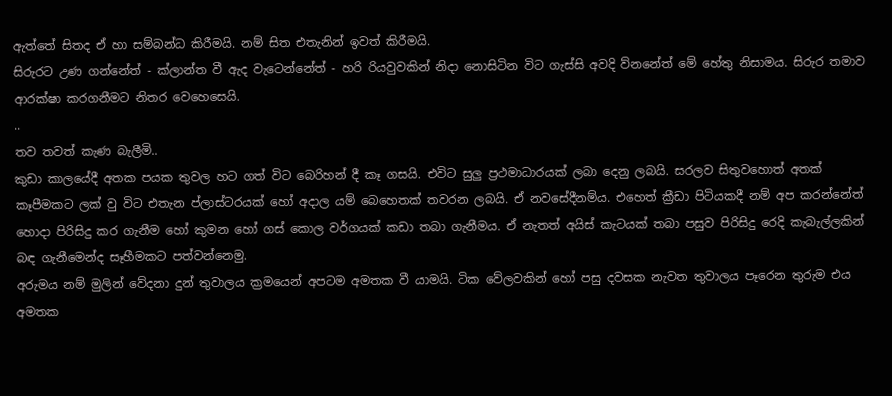ඇත්තේ සිතද ඒ හා සම්බන්ධ කිරීමයි. නම් සිත එතැනින් ඉවත් කිරීමයි.
සිරුරට උණ ගන්නේත් - ක්ලාන්ත වී ඇද වැටෙන්නේත් - හරි රියවුවකින් නිදා නොසිටින විට ගැස්සි අවදි ව්නනේත් මේ හේතු නිසාමය. සිරුර තමාව ආරක්ෂා කරගනීමට නිතර වෙහෙසෙයි.
..
තව තවත් කැණ බැලීමි..
කුඩා කාලයේදී අතක පයක තුවල හට ගත් විට බෙරිහන් දී කෑ ගසයි. එවිට සුලු ප්‍රථමාධාරයක් ලබා දෙනු ලබයි. සරලව සිතුවහොත් අතක් කෑපීමකට ලක් වු විට එතැන ප්ලාස්ටරයක් හෝ අදාල යම් බෙහෙතක් තවරන ලබයි. ඒ නවසේදීනම්ය. එහෙත් ක්‍රීඩා පිටියකදී නම් අප කරන්නේත් හොදා පිරිසිදු කර ගැනීම හෝ කුමන හෝ ගස් කොල වර්ගයක් කඩා තබා ගැනීමය. ඒ නැතත් අයිස් කැටයක් තබා පසුව පිරිසිදු රෙදි කැබැල්ලකින් බඳ ගැනීමෙන්ද සෑහීමකට පත්වන්නෙමු.
අරුමය නම් මුලින් වේදනා දුන් තුවාලය ක්‍රමයෙන් අපටම අමතක වී යාමයි. ටික වේලවකින් හෝ පසු දවසක නැවත තුවාලය පෑරෙන තුරුම එය අමතක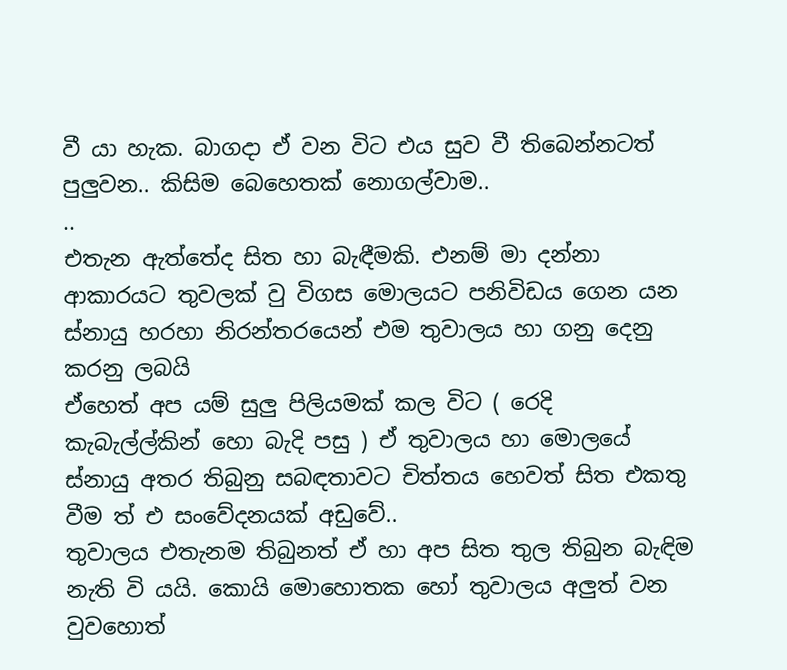වී යා හැක. බාගදා ඒ වන විට එය සුව වී තිබෙන්නටත් පුලුවන.. කිසිම බෙහෙතක් නොගල්වාම..
..
එතැන ඇත්තේද සිත හා බැඳීමකි. එනම් මා දන්නා ආකාරයට තුවලක් වු විගස මොලයට පනිවිඩය ගෙන යන ස්නායු හරහා නිරන්තරයෙන් එම තුවාලය හා ගනු දෙනු කරනු ලබයි
ඒහෙත් අප යම් සුලු පිලියමක් කල විට ( රෙදි කැබැල්ල්කින් හො බැදි පසු ) ඒ තුවාලය හා මොලයේ ස්නායු අතර තිබුනු සබඳතාවට චිත්තය හෙවත් සිත එකතු වීම ත් එ සංවේදනයක් අඩුවේ..
තුවාලය එතැනම තිබුනත් ඒ හා අප සිත තුල තිබුන බැඳිම නැති වි යයි. කොයි මොහොතක හෝ තුවාලය අලුත් වන වුවහොත්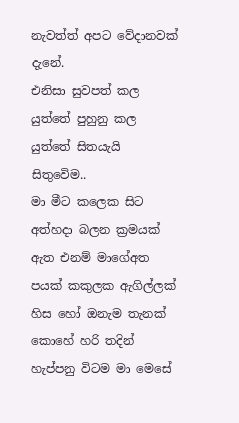නැවත්ත් අපට වේදානවක් දැනේ.
එනිසා සුවපත් කල යුත්තේ පුහුනු කල යුත්තේ සිතයැයි සිතුවෙිම..
මා මීට කලෙක සිට අත්හදා බලන ක්‍රමයක් ඇත එනම් මාගේඅත පයක් කකුලක ඇගිල්ලක් හිස හෝ ඔනැම තැනක් කොහේ හරි තදින් හැප්පනු විටම මා මෙසේ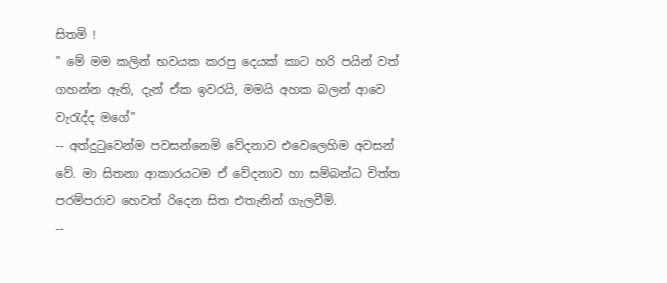සිතමි !
" මේ මම කලින් භවයක කරපු දෙයක් කාට හරි පයින් වත් ගහන්න ඇති, දැන් ඒක ඉවරයි, මමයි අහක බලන් ආවෙ වැරැද්ද මගේ"
-- අත්දුටුවෙන්ම පවසන්නෙමි වේදනාව එවෙලෙහිම අවසන් වේ. මා සිතනා ආකාරයටම ඒ වේදනාව හා සම්බන්ධ චිත්ත පරම්පරාව හෙවත් රිදෙන සිත එතැනින් ගැලවීමි.
--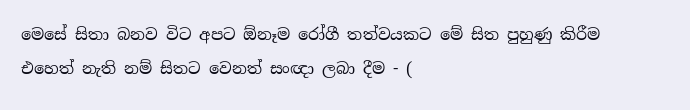මෙසේ සිතා බනව විට අපට ඕනෑම රෝගී තත්වයකට මේ සිත පුහුණු කිරීම එහෙත් නැති නම් සිතට වෙනත් සංඥා ලබා දීම - (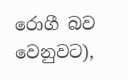රොගී බව වෙනුවට),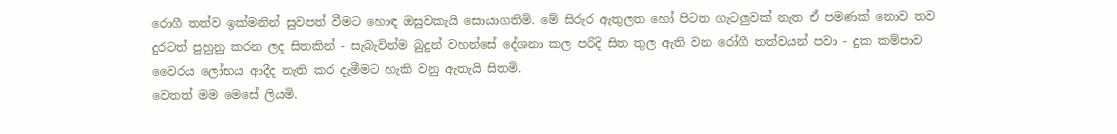රොගී තත්ව ඉක්මනින් සුවපත් වීමට හොඳ ඔසුවකැයි සොයාගතිමි. මේ සිරුර ඇතුලත හෝ පිටත ගැටලුවක් නැත ඒ පමණක් නොව තව දුරටත් පුහුනු කරන ලද සිතකින් - සැබැවින්ම බුදුන් වහන්සේ දේශනා කල පරිදි සිත තුල ඇති වන රෝගී තත්වයන් පවා - දුක කම්පාව වෛරය ලෝභය ආදීද නැති කර දැමීමට හැකි වනු ඇතැයි සිතමි.
වෙතත් මම මෙසේ ලියමි.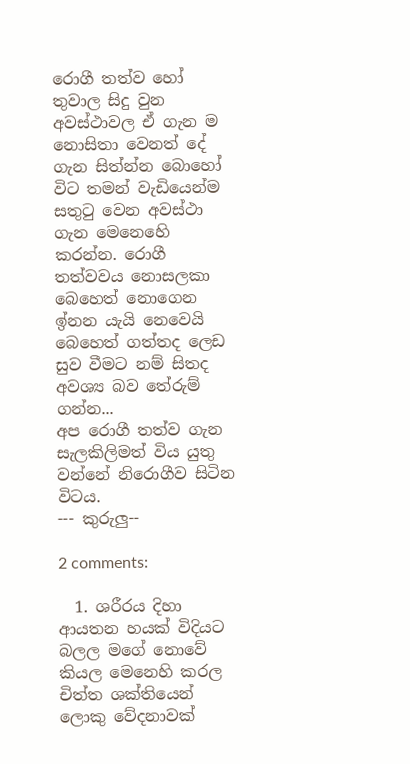රොගී තත්ව හෝ තුවාල සිදු වුන අවස්ථාවල ඒ ගැන ම නොසිතා වෙනත් දේ ගැන සිත්න්න බොහෝ විට තමන් වැඩියෙන්ම සතුටු වෙන අවස්ථා ගැන මෙනෙහෙි කරන්න. රොගී තත්වවය නොසලකා බෙහෙත් නොගෙන ඉ්නන යැයි නෙවෙයි බෙහෙත් ගත්තද ලෙඩ සුව වීමට නම් සිතද අවශ්‍ය බව තේරුම් ගන්න...
අප රොගී තත්ව ගැන සැලකිලිමත් විය යුතු වන්නේ නිරොගීව සිටින විටය.
--- කුරුලු--

2 comments:

  1. ශරීරය දිහා ආයතන හයක් විදියට බලල මගේ නොවේ කියල මෙනෙහි කරල චිත්ත ශක්තියෙන් ලොකු වේදනාවක්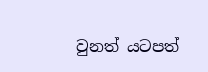වුනත් යටපත්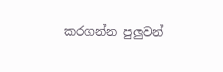කරගන්න පුලුවන්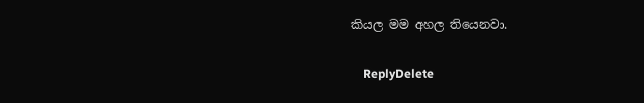කියල මම අහල තියෙනවා.

    ReplyDelete